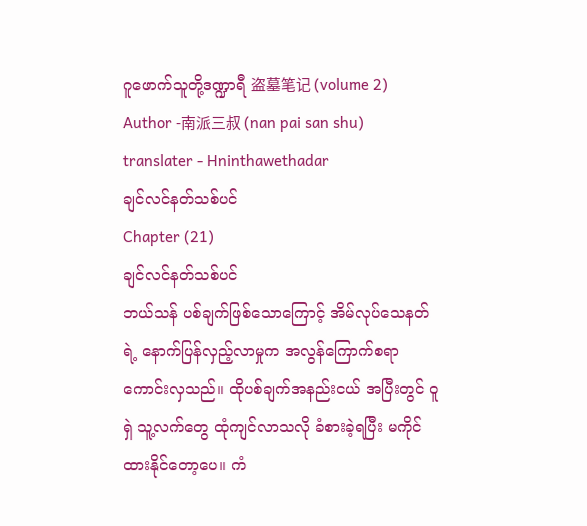ဂူဖောက်သူတို့ဒဏ္ဍာရီ 盗墓笔记 (volume 2)
Author -南派三叔 (nan pai san shu)
translater - Hninthawethadar
ချင်လင်နတ်သစ်ပင်
Chapter (21)
ချင်လင်နတ်သစ်ပင်
ဘယ်သန် ပစ်ချက်ဖြစ်သောကြောင့် အိမ်လုပ်သေနတ်ရဲ့ နောက်ပြန်လှည့်လာမှုက အလွန်ကြောက်စရာ ကောင်းလှသည်။ ထိုပစ်ချက်အနည်းငယ် အပြီးတွင် ဝူရှဲ သူ့လက်တွေ ထုံကျင်လာသလို ခံစားခဲ့ရပြီး မကိုင်ထားနိုင်တော့ပေ။ ကံ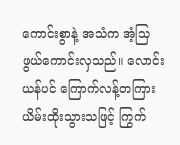ကောင်းစွာနဲ့ အသံက အံ့သြဖွယ်ကောင်းလှသည်။ လောင်းယန်ပင် ကြောက်လန့်တကြား ယိမ်းထိုးသွားသဖြင့် ကြွက်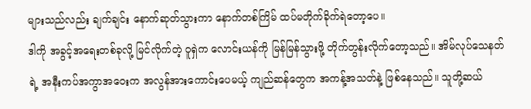များသည်လည်း ချက်ချင်း နောက်ဆုတ်သွားကာ နောက်တစ်ကြိမ် ထပ်မတိုက်ခိုက်ရဲတော့ပေ။
ဒါကို အခွင့်အရေးတစ်ခုလို့ မြင်လိုက်တဲ့ ဝူရှဲက လောင်းယန်ကို မြန်မြန်သွားဖို့ တိုက်တွန်းလိုက်တော့သည်။ အိမ်လုပ်သေနတ်ရဲ့ အနီးကပ်အကွာအဝေးက အလွန်အားကောင်းပေမယ့် ကျည်ဆန်တွေက အကန့်အသတ်နဲ့ ဖြစ်နေသည်။ သူတို့ဆယ်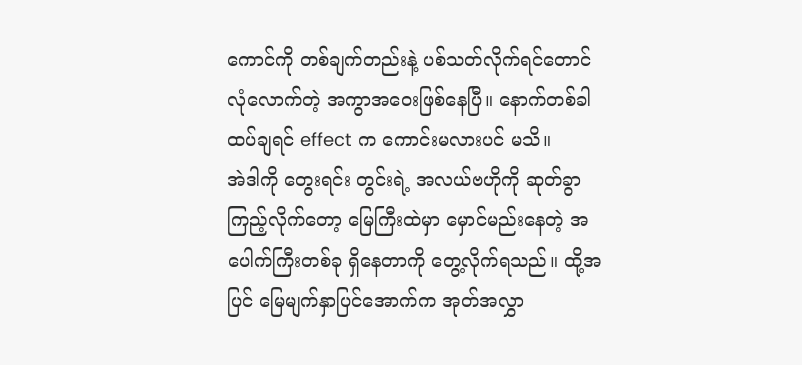ကောင်ကို တစ်ချက်တည်းနဲ့ ပစ်သတ်လိုက်ရင်တောင် လုံလောက်တဲ့ အကွာအဝေးဖြစ်နေပြီ။ နောက်တစ်ခါ ထပ်ချရင် effect က ကောင်းမလားပင် မသိ။
အဲဒါကို တွေးရင်း တွင်းရဲ့ အလယ်ဗဟိုကို ဆုတ်ခွာကြည့်လိုက်တော့ မြေကြီးထဲမှာ မှောင်မည်းနေတဲ့ အပေါက်ကြီးတစ်ခု ရှိနေတာကို တွေ့လိုက်ရသည်။ ထို့အပြင် မြေမျက်နှာပြင်အောက်က အုတ်အလွှာ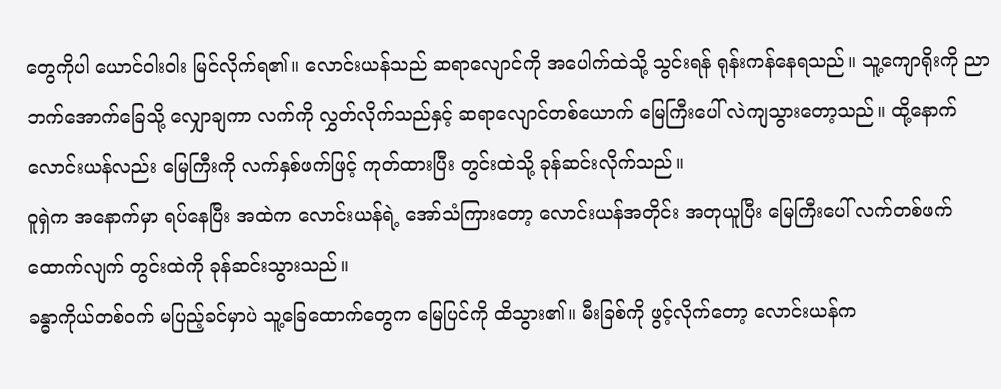တွေကိုပါ ယောင်ဝါးဝါး မြင်လိုက်ရ၏။ လောင်းယန်သည် ဆရာလျောင်ကို အပေါက်ထဲသို့ သွင်းရန် ရုန်းကန်နေရသည်။ သူ့ကျောရိုးကို ညာဘက်အောက်ခြေသို့ လျှောချကာ လက်ကို လွှတ်လိုက်သည်နှင့် ဆရာလျောင်တစ်ယောက် မြေကြီးပေါ် လဲကျသွားတော့သည်။ ထို့နောက် လောင်းယန်လည်း မြေကြီးကို လက်နှစ်ဖက်ဖြင့် ကုတ်ထားပြီး တွင်းထဲသို့ ခုန်ဆင်းလိုက်သည်။
ဝူရှဲက အနောက်မှာ ရပ်နေပြီး အထဲက လောင်းယန်ရဲ့ အော်သံကြားတော့ လောင်းယန်အတိုင်း အတုယူပြီး မြေကြီးပေါ် လက်တစ်ဖက်ထောက်လျက် တွင်းထဲကို ခုန်ဆင်းသွားသည်။
ခန္ဓာကိုယ်တစ်ဝက် မပြည့်ခင်မှာပဲ သူ့ခြေထောက်တွေက မြေပြင်ကို ထိသွား၏။ မီးခြစ်ကို ဖွင့်လိုက်တော့ လောင်းယန်က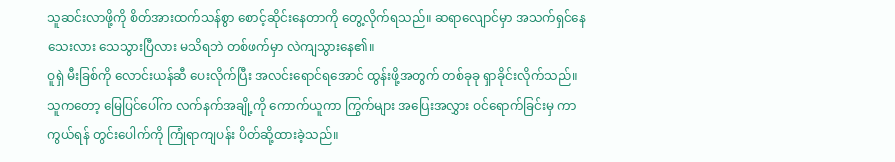သူဆင်းလာဖို့ကို စိတ်အားထက်သန်စွာ စောင့်ဆိုင်းနေတာကို တွေ့လိုက်ရသည်။ ဆရာလျောင်မှာ အသက်ရှင်နေသေးလား သေသွားပြီလား မသိရဘဲ တစ်ဖက်မှာ လဲကျသွားနေ၏။
ဝူရှဲ မီးခြစ်ကို လောင်းယန်ဆီ ပေးလိုက်ပြီး အလင်းရောင်ရအောင် ထွန်းဖို့အတွက် တစ်ခုခု ရှာခိုင်းလိုက်သည်။ သူကတော့ မြေပြင်ပေါ်က လက်နက်အချို့ကို ကောက်ယူကာ ကြွက်များ အပြေးအလွှား ဝင်ရောက်ခြင်းမှ ကာကွယ်ရန် တွင်းပေါက်ကို ကြုံရာကျပန်း ပိတ်ဆို့ထားခဲ့သည်။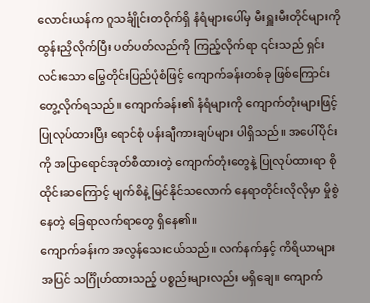လောင်းယန်က ဂူသင်္ချိုင်းတဝိုက်ရှိ နံရံများပေါ်မှ မီးရှူးမီးတိုင်များကို ထွန်းညှိလိုက်ပြီး ပတ်ပတ်လည်ကို ကြည့်လိုက်ရာ ၎င်းသည် ရှင်းလင်းသော မြွေတိုင်းပြည်ပုံစံဖြင့် ကျောက်ခန်းတစ်ခု ဖြစ်ကြောင်း တွေ့လိုက်ရသည်။ ကျောက်ခန်း၏ နံရံများကို ကျောက်တုံးများဖြင့် ပြုလုပ်ထားပြီး ရောင်စုံ ပန်းချီကားချပ်များ ပါရှိသည်။ အပေါ်ပိုင်းကို အပြာရောင်အုတ်စီထားတဲ့ ကျောက်တုံးတွေနဲ့ ပြုလုပ်ထားရာ စိုထိုင်းဆကြောင့် မျက်စိနဲ့ မြင်နိုင်သလောက် နေရာတိုင်းလိုလိုမှာ မှိုစွဲနေတဲ့ ခြေရာလက်ရာတွေ ရှိနေ၏။
ကျောက်ခန်းက အလွန်သေးငယ်သည်။ လက်နက်နှင့် ကိရိယာများအပြင် သင်္ဂြိုဟ်ထားသည့် ပစ္စည်းများလည်း မရှိချေ။ ကျောက်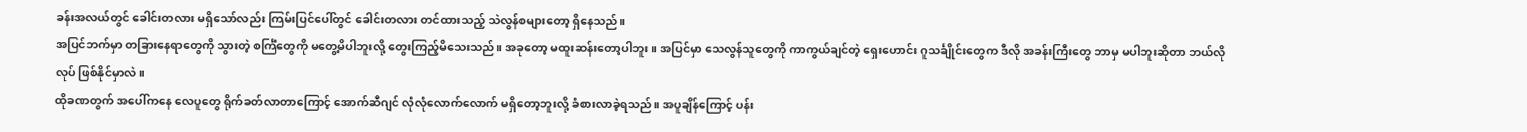ခန်းအလယ်တွင် ခေါင်းတလား မရှိသော်လည်း ကြမ်းပြင်ပေါ်တွင် ခေါင်းတလား တင်ထားသည့် သဲလွန်စများတော့ ရှိနေသည်။
အပြင်ဘက်မှာ တခြားနေရာတွေကို သွားတဲ့ စင်္ကြံတွေကို မတွေ့မိပါဘူးလို့ တွေးကြည့်မိသေးသည်။ အခုတော့ မထူးဆန်းတော့ပါဘူး။ အပြင်မှာ သေလွန်သူတွေကို ကာကွယ်ချင်တဲ့ ရှေးဟောင်း ဂူသင်္ချိုင်းတွေက ဒီလို အခန်းကြီးတွေ ဘာမှ မပါဘူးဆိုတာ ဘယ်လိုလုပ် ဖြစ်နိုင်မှာလဲ။
ထိုခဏတွက် အပေါ်ကနေ လေပူတွေ ရိုက်ခတ်လာတာကြောင့် အောက်ဆီဂျင် လုံလုံလောက်လောက် မရှိတော့ဘူးလို့ ခံစားလာခဲ့ရသည်။ အပူချိန်ကြောင့် ပန်း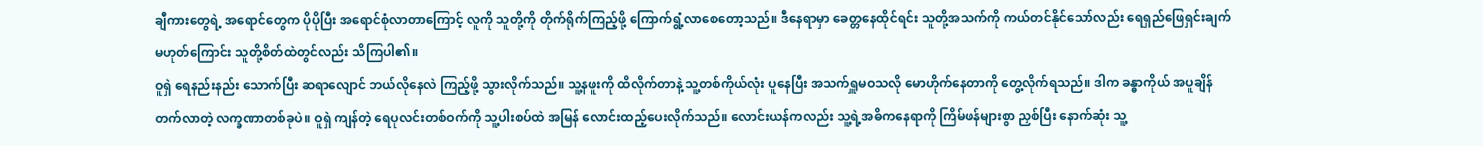ချီကားတွေရဲ့ အရောင်တွေက ပိုပိုပြီး အရောင်စုံလာတာကြောင့် လူကို သူတို့ကို တိုက်ရိုက်ကြည့်ဖို့ ကြောက်ရွံ့လာစေတော့သည်။ ဒီနေရာမှာ ခေတ္တနေထိုင်ရင်း သူတို့အသက်ကို ကယ်တင်နိုင်သော်လည်း ရေရှည်ဖြေရှင်းချက် မဟုတ်ကြောင်း သူတို့စိတ်ထဲတွင်လည်း သိကြပါ၏။
ဝူရှဲ ရေနည်းနည်း သောက်ပြီး ဆရာလျောင် ဘယ်လိုနေလဲ ကြည့်ဖို့ သွားလိုက်သည်။ သူ့နဖူးကို ထိလိုက်တာနဲ့ သူ့တစ်ကိုယ်လုံး ပူနေပြီး အသက်ရှူမဝသလို မောဟိုက်နေတာကို တွေ့လိုက်ရသည်။ ဒါက ခန္ဓာကိုယ် အပူချိန်တက်လာတဲ့ လက္ခဏာတစ်ခုပဲ။ ဝူရှဲ ကျန်တဲ့ ရေပုလင်းတစ်ဝက်ကို သူ့ပါးစပ်ထဲ အမြန် လောင်းထည့်ပေးလိုက်သည်။ လောင်းယန်ကလည်း သူ့ရဲ့အဓိကနေရာကို ကြိမ်ဖန်များစွာ ညှစ်ပြီး နောက်ဆုံး သူ့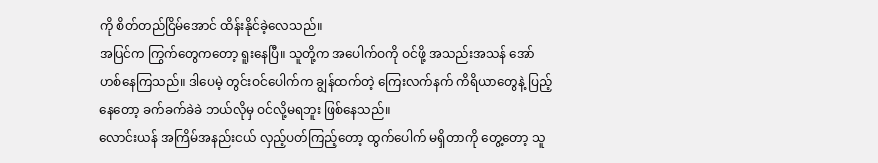ကို စိတ်တည်ငြိမ်အောင် ထိန်းနိုင်ခဲ့လေသည်။
အပြင်က ကြွက်တွေကတော့ ရူးနေပြီ။ သူတို့က အပေါက်ဝကို ဝင်ဖို့ အသည်းအသန် အော်ဟစ်နေကြသည်။ ဒါပေမဲ့ တွင်းဝင်ပေါက်က ချွန်ထက်တဲ့ ကြေးလက်နက် ကိရိယာတွေနဲ့ ပြည့်နေတော့ ခက်ခက်ခဲခဲ ဘယ်လိုမှ ဝင်လို့မရဘူး ဖြစ်နေသည်။
လောင်းယန် အကြိမ်အနည်းငယ် လှည့်ပတ်ကြည့်တော့ ထွက်ပေါက် မရှိတာကို တွေ့တော့ သူ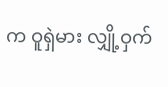က ဝူရှဲမား လျှို့ဝှက်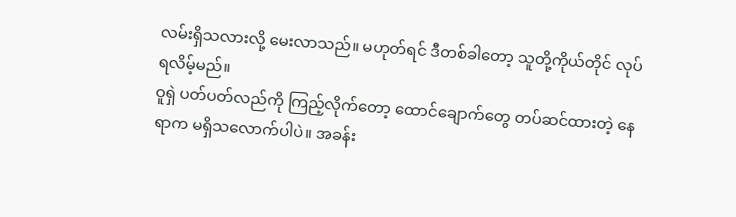လမ်းရှိသလားလို့ မေးလာသည်။ မဟုတ်ရင် ဒီတစ်ခါတော့ သူတို့ကိုယ်တိုင် လုပ်ရလိမ့်မည်။
ဝူရှဲ ပတ်ပတ်လည်ကို ကြည့်လိုက်တော့ ထောင်ချောက်တွေ တပ်ဆင်ထားတဲ့ နေရာက မရှိသလောက်ပါပဲ။ အခန်း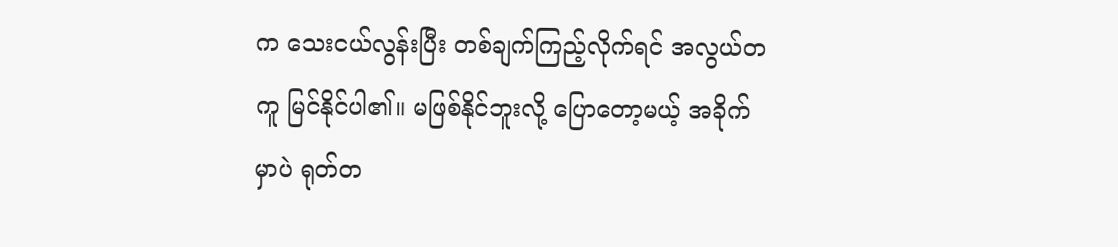က သေးငယ်လွန်းပြီး တစ်ချက်ကြည့်လိုက်ရင် အလွယ်တကူ မြင်နိုင်ပါ၏။ မဖြစ်နိုင်ဘူးလို့ ပြောတော့မယ့် အခိုက်မှာပဲ ရုတ်တ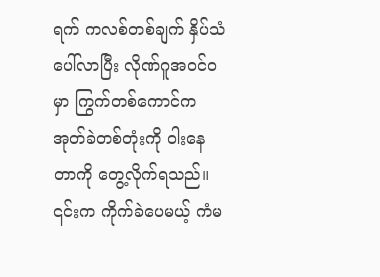ရက် ကလစ်တစ်ချက် နှိပ်သံပေါ်လာပြီး လိုဏ်ဂူအဝင်ဝမှာ ကြွက်တစ်ကောင်က အုတ်ခဲတစ်တုံးကို ဝါးနေတာကို တွေ့လိုက်ရသည်။ ၎င်းက ကိုက်ခဲပေမယ့် ကံမ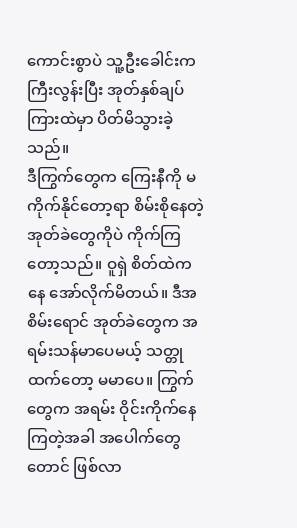ကောင်းစွာပဲ သူ့ဦးခေါင်းက ကြီးလွန်းပြီး အုတ်နှစ်ချပ်ကြားထဲမှာ ပိတ်မိသွားခဲ့သည်။
ဒီကြွက်တွေက ကြေးနီကို မကိုက်နိုင်တော့ရာ စိမ်းစိုနေတဲ့ အုတ်ခဲတွေကိုပဲ ကိုက်ကြတော့သည်။ ဝူရှဲ စိတ်ထဲကနေ အော်လိုက်မိတယ်။ ဒီအစိမ်းရောင် အုတ်ခဲတွေက အရမ်းသန်မာပေမယ့် သတ္တုထက်တော့ မမာပေ။ ကြွက်တွေက အရမ်း ဝိုင်းကိုက်နေကြတဲ့အခါ အပေါက်တွေတောင် ဖြစ်လာ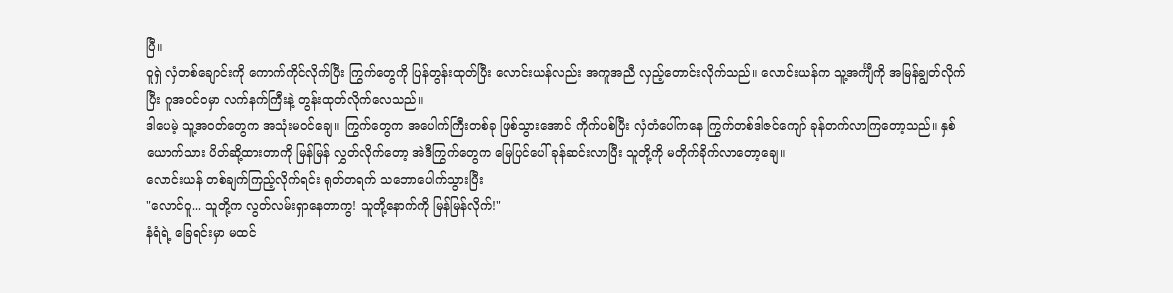ပြီ။
ဝူရှဲ လှံတစ်ချောင်းကို ကောက်ကိုင်လိုက်ပြီး ကြွက်တွေကို ပြန်တွန်းထုတ်ပြီး လောင်းယန်လည်း အကူအညီ လှည့်တောင်းလိုက်သည်။ လောင်းယန်က သူ့အင်္ကျီကို အမြန်ချွတ်လိုက်ပြီး ဂူအဝင်ဝမှာ လက်နက်ကြီးနဲ့ တွန်းထုတ်လိုက်လေသည်။
ဒါပေမဲ့ သူ့အဝတ်တွေက အသုံးမဝင်ချေ။ ကြွက်တွေက အပေါက်ကြီးတစ်ခု ဖြစ်သွားအောင် ကိုက်ပစ်ပြီး လှံတံပေါ်ကနေ ကြွက်တစ်ဒါဇင်ကျော် ခုန်တက်လာကြတော့သည်။ နှစ်ယောက်သား ပိတ်ဆို့ထားတာကို မြန်မြန် လွှတ်လိုက်တော့ အဲဒီကြွက်တွေက မြေပြင်ပေါ် ခုန်ဆင်းလာပြီး သူတို့ကို မတိုက်ခိုက်လာတော့ချေ။
လောင်းယန် တစ်ချက်ကြည့်လိုက်ရင်း ရုတ်တရက် သဘောပေါက်သွားပြီး
"လောင်ဝူ... သူတို့က လွတ်လမ်းရှာနေတာကွ! သူတို့နောက်ကို မြန်မြန်လိုက်!"
နံရံရဲ့ ခြေရင်းမှာ မထင်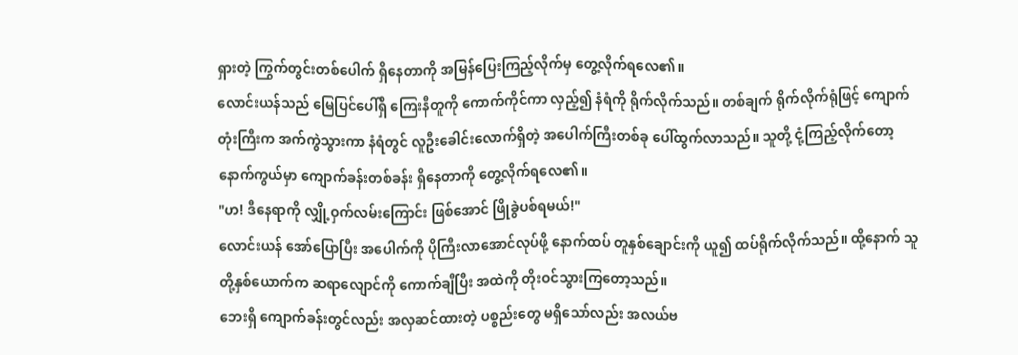ရှားတဲ့ ကြွက်တွင်းတစ်ပေါက် ရှိနေတာကို အမြန်ပြေးကြည့်လိုက်မှ တွေ့လိုက်ရလေ၏။
လောင်းယန်သည် မြေပြင်ပေါ်ရှိ ကြေးနီတူကို ကောက်ကိုင်ကာ လှည့်၍ နံရံကို ရိုက်လိုက်သည်။ တစ်ချက် ရိုက်လိုက်ရုံဖြင့် ကျောက်တုံးကြီးက အက်ကွဲသွားကာ နံရံတွင် လူဦးခေါင်းလောက်ရှိတဲ့ အပေါက်ကြီးတစ်ခု ပေါ်ထွက်လာသည်။ သူတို့ ငုံ့ကြည့်လိုက်တော့ နောက်ကွယ်မှာ ကျောက်ခန်းတစ်ခန်း ရှိနေတာကို တွေ့လိုက်ရလေ၏။
"ဟ! ဒီနေရာကို လျှို့ဝှက်လမ်းကြောင်း ဖြစ်အောင် ဖြိုခွဲပစ်ရမယ်!"
လောင်းယန် အော်ပြောပြီး အပေါက်ကို ပိုကြီးလာအောင်လုပ်ဖို့ နောက်ထပ် တူနှစ်ချောင်းကို ယူ၍ ထပ်ရိုက်လိုက်သည်။ ထို့နောက် သူတို့နှစ်ယောက်က ဆရာလျောင်ကို ကောက်ချီပြီး အထဲကို တိုးဝင်သွားကြတော့သည်။
ဘေးရှိ ကျောက်ခန်းတွင်လည်း အလှဆင်ထားတဲ့ ပစ္စည်းတွေ မရှိသော်လည်း အလယ်ဗ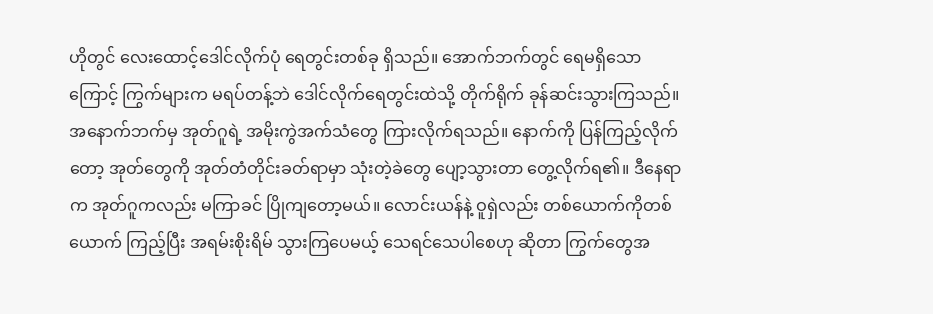ဟိုတွင် လေးထောင့်ဒေါင်လိုက်ပုံ ရေတွင်းတစ်ခု ရှိသည်။ အောက်ဘက်တွင် ရေမရှိသောကြောင့် ကြွက်များက မရပ်တန့်ဘဲ ဒေါင်လိုက်ရေတွင်းထဲသို့ တိုက်ရိုက် ခုန်ဆင်းသွားကြသည်။
အနောက်ဘက်မှ အုတ်ဂူရဲ့ အမိုးကွဲအက်သံတွေ ကြားလိုက်ရသည်။ နောက်ကို ပြန်ကြည့်လိုက်တော့ အုတ်တွေကို အုတ်တံတိုင်းခတ်ရာမှာ သုံးတဲ့ခဲတွေ ပျော့သွားတာ တွေ့လိုက်ရ၏။ ဒီနေရာက အုတ်ဂူကလည်း မကြာခင် ပြိုကျတော့မယ်။ လောင်းယန်နဲ့ ဝူရှဲလည်း တစ်ယောက်ကိုတစ်ယောက် ကြည့်ပြီး အရမ်းစိုးရိမ် သွားကြပေမယ့် သေရင်သေပါစေဟု ဆိုတာ ကြွက်တွေအ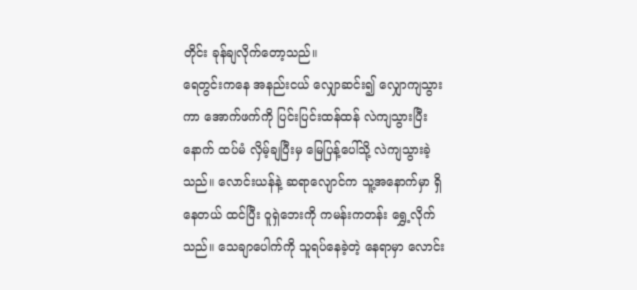တိုင်း ခုန်ချလိုက်တော့သည်။
ရေတွင်းကနေ အနည်းငယ် လျှောဆင်း၍ လျှောကျသွားကာ အောက်ဖက်ကို ပြင်းပြင်းထန်ထန် လဲကျသွားပြီးနောက် ထပ်မံ လှိမ့်ချပြီးမှ မြေပြန့်ပေါ်သို့ လဲကျသွားခဲ့သည်။ လောင်းယန်နဲ့ ဆရာလျောင်က သူ့အနောက်မှာ ရှိနေတယ် ထင်ပြီး ဝူရှဲဘေးကို ကမန်းကတန်း ရွှေ့လိုက်သည်။ သေချာပေါက်ကို သူရပ်နေခဲ့တဲ့ နေရာမှာ လောင်း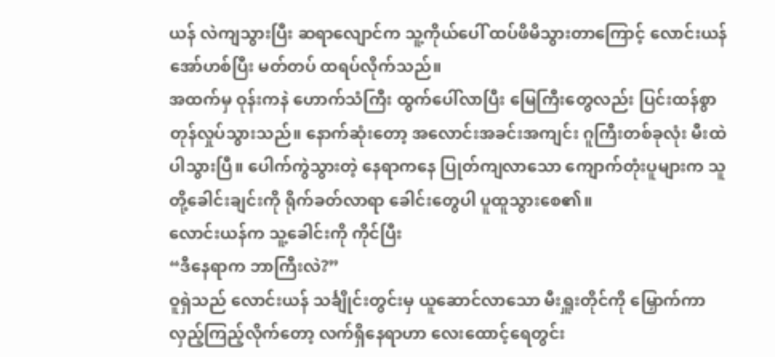ယန် လဲကျသွားပြီး ဆရာလျောင်က သူ့ကိုယ်ပေါ် ထပ်ဖိမိသွားတာကြောင့် လောင်းယန် အော်ဟစ်ပြီး မတ်တပ် ထရပ်လိုက်သည်။
အထက်မှ ဝုန်းကနဲ ဟောက်သံကြီး ထွက်ပေါ်လာပြီး မြေကြီးတွေလည်း ပြင်းထန်စွာ တုန်လှုပ်သွားသည်။ နောက်ဆုံးတော့ အလောင်းအခင်းအကျင်း ဂူကြီးတစ်ခုလုံး မီးထဲပါသွားပြီ။ ပေါက်ကွဲသွားတဲ့ နေရာကနေ ပြုတ်ကျလာသော ကျောက်တုံးပူများက သူတို့ခေါင်းချင်းကို ရိုက်ခတ်လာရာ ခေါင်းတွေပါ ပူထူသွားစေ၏။
လောင်းယန်က သူ့ခေါင်းကို ကိုင်ပြီး
“ဒီနေရာက ဘာကြီးလဲ?”
ဝူရှဲသည် လောင်းယန် သင်္ချိုင်းတွင်းမှ ယူဆောင်လာသော မီးရှူးတိုင်ကို မြှောက်ကာ လှည့်ကြည့်လိုက်တော့ လက်ရှိနေရာဟာ လေးထောင့်ရေတွင်း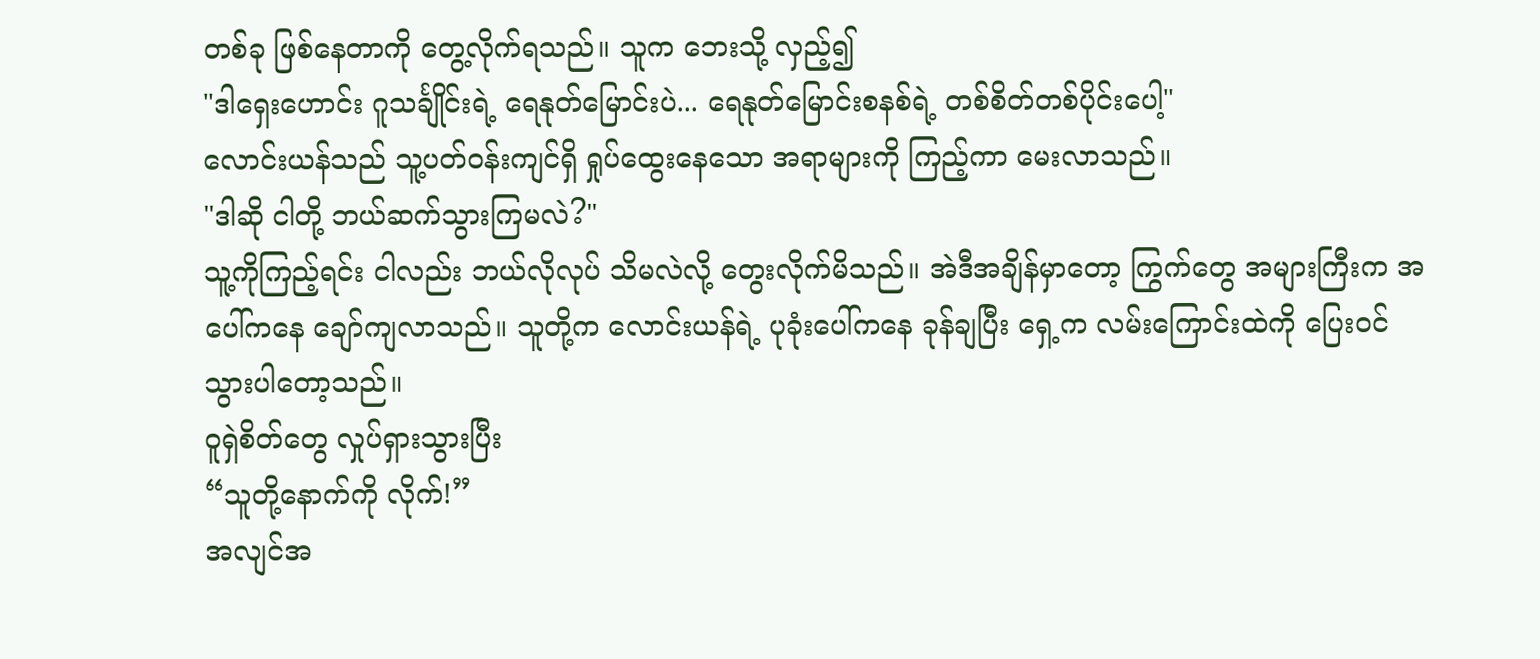တစ်ခု ဖြစ်နေတာကို တွေ့လိုက်ရသည်။ သူက ဘေးသို့ လှည့်၍
"ဒါရှေးဟောင်း ဂူသင်္ချိုင်းရဲ့ ရေနုတ်မြောင်းပဲ... ရေနုတ်မြောင်းစနစ်ရဲ့ တစ်စိတ်တစ်ပိုင်းပေါ့"
လောင်းယန်သည် သူ့ပတ်ဝန်းကျင်ရှိ ရှုပ်ထွေးနေသော အရာများကို ကြည့်ကာ မေးလာသည်။
"ဒါဆို ငါတို့ ဘယ်ဆက်သွားကြမလဲ?"
သူ့ကိုကြည့်ရင်း ငါလည်း ဘယ်လိုလုပ် သိမလဲလို့ တွေးလိုက်မိသည်။ အဲဒီအချိန်မှာတော့ ကြွက်တွေ အများကြီးက အပေါ်ကနေ ချော်ကျလာသည်။ သူတို့က လောင်းယန်ရဲ့ ပုခုံးပေါ်ကနေ ခုန်ချပြီး ရှေ့က လမ်းကြောင်းထဲကို ပြေးဝင်သွားပါတော့သည်။
ဝူရှဲစိတ်တွေ လှုပ်ရှားသွားပြီး
“သူတို့နောက်ကို လိုက်!”
အလျင်အ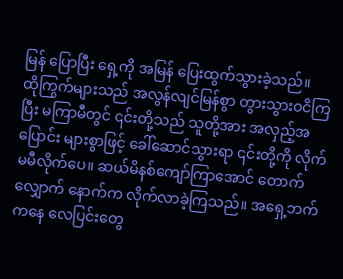မြန် ပြောပြီး ရှေ့ကို အမြန် ပြေးထွက်သွားခဲ့သည်။
ထိုကြွက်များသည် အလွန်လျင်မြန်စွာ တွားသွားဝငိကြပြီး မကြာမီတွင် ၎င်းတို့သည် သူတို့အား အလှည့်အပြောင်း များစွာဖြင့် ခေါ်ဆောင်သွားရာ ၎င်းတို့ကို လိုက်မမီလိုက်ပေ။ ဆယ်မိနစ်ကျော်ကြာအောင် တောက်လျှောက် နောက်က လိုက်လာခဲ့ကြသည်။ အရှေ့ဘက်ကနေ လေပြင်းတွေ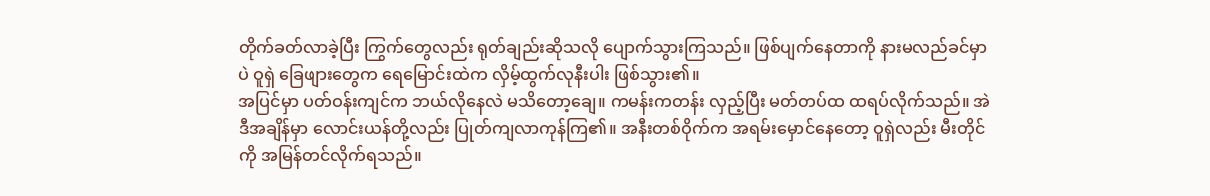တိုက်ခတ်လာခဲ့ပြီး ကြွက်တွေလည်း ရုတ်ချည်းဆိုသလို ပျောက်သွားကြသည်။ ဖြစ်ပျက်နေတာကို နားမလည်ခင်မှာပဲ ဝူရှဲ ခြေဖျားတွေက ရေမြောင်းထဲက လှိမ့်ထွက်လုနီးပါး ဖြစ်သွား၏။
အပြင်မှာ ပတ်ဝန်းကျင်က ဘယ်လိုနေလဲ မသိတော့ချေ။ ကမန်းကတန်း လှည့်ပြီး မတ်တပ်ထ ထရပ်လိုက်သည်။ အဲဒီအချိန်မှာ လောင်းယန်တို့လည်း ပြုတ်ကျလာကုန်ကြ၏။ အနီးတစ်ဝိုက်က အရမ်းမှောင်နေတော့ ဝူရှဲလည်း မီးတိုင်ကို အမြန်တင်လိုက်ရသည်။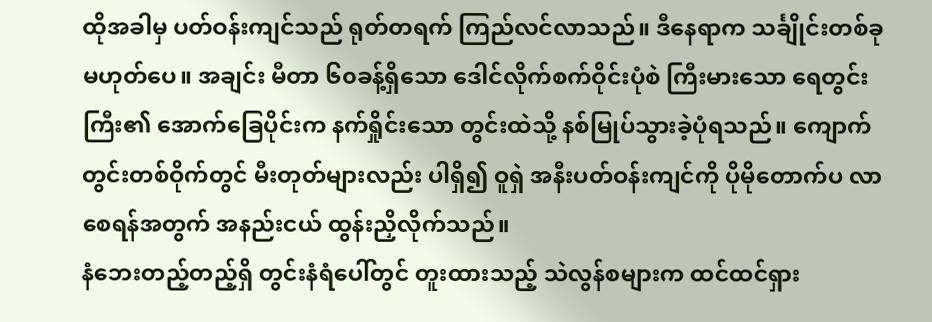ထိုအခါမှ ပတ်ဝန်းကျင်သည် ရုတ်တရက် ကြည်လင်လာသည်။ ဒီနေရာက သင်္ချိုင်းတစ်ခု မဟုတ်ပေ။ အချင်း မီတာ ၆၀ခန့်ရှိသော ဒေါင်လိုက်စက်ဝိုင်းပုံစဲ ကြီးမားသော ရေတွင်းကြီး၏ အောက်ခြေပိုင်းက နက်ရှိုင်းသော တွင်းထဲသို့ နစ်မြုပ်သွားခဲ့ပုံရသည်။ ကျောက်တွင်းတစ်ဝိုက်တွင် မီးတုတ်များလည်း ပါရှိ၍ ဝူရှဲ အနီးပတ်ဝန်းကျင်ကို ပိုမိုတောက်ပ လာစေရန်အတွက် အနည်းငယ် ထွန်းညှိလိုက်သည်။
နံဘေးတည့်တည့်ရှိ တွင်းနံရံပေါ်တွင် တူးထားသည့် သဲလွန်စများက ထင်ထင်ရှား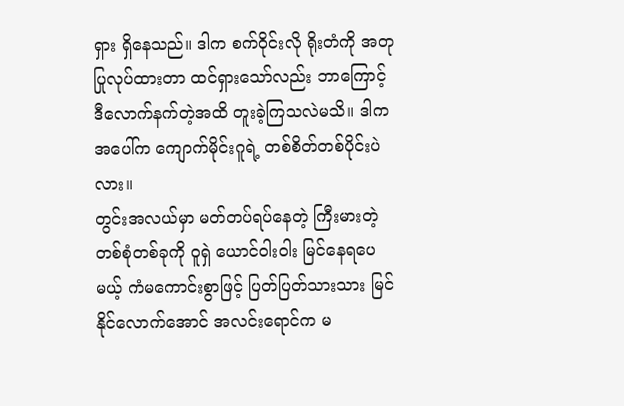ရှား ရှိနေသည်။ ဒါက စက်ဝိုင်းလို ရိုးတံကို အတုပြုလုပ်ထားတာ ထင်ရှားသော်လည်း ဘာကြောင့် ဒီလောက်နက်တဲ့အထိ တူးခဲ့ကြသလဲမသိ။ ဒါက အပေါ်က ကျောက်မိုင်းဂူရဲ့ တစ်စိတ်တစ်ပိုင်းပဲလား။
တွင်းအလယ်မှာ မတ်တပ်ရပ်နေတဲ့ ကြီးမားတဲ့ တစ်စုံတစ်ခုကို ဝူရှဲ ယောင်ဝါးဝါး မြင်နေရပေမယ့် ကံမကောင်းစွာဖြင့် ပြတ်ပြတ်သားသား မြင်နိုင်လောက်အောင် အလင်းရောင်က မ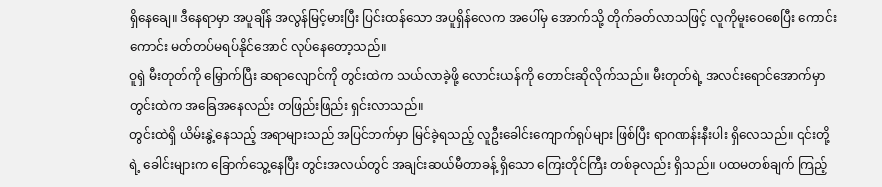ရှိနေချေ။ ဒီနေရာမှာ အပူချိန် အလွန်မြင့်မားပြီး ပြင်းထန်သော အပူရှိန်လေက အပေါ်မှ အောက်သို့ တိုက်ခတ်လာသဖြင့် လူကိုမူးဝေစေပြီး ကောင်းကောင်း မတ်တပ်မရပ်နိုင်အောင် လုပ်နေတော့သည်။
ဝူရှဲ မီးတုတ်ကို မြှောက်ပြီး ဆရာလျောင်ကို တွင်းထဲက သယ်လာခဲ့ဖို့ လောင်းယန်ကို တောင်းဆိုလိုက်သည်။ မီးတုတ်ရဲ့ အလင်းရောင်အောက်မှာ တွင်းထဲက အခြေအနေလည်း တဖြည်းဖြည်း ရှင်းလာသည်။
တွင်းထဲရှိ ယိမ်းနွဲ့နေသည့် အရာများသည် အပြင်ဘက်မှာ မြင်ခဲ့ရသည့် လူဦးခေါင်းကျောက်ရုပ်များ ဖြစ်ပြီး ရာဂဏန်းနီးပါး ရှိလေသည်။ ၎င်းတို့ရဲ့ ခေါင်းများက ခြောက်သွေ့နေပြီး တွင်းအလယ်တွင် အချင်းဆယ်မီတာခန့် ရှိသော ကြေးတိုင်ကြီး တစ်ခုလည်း ရှိသည်။ ပထမတစ်ချက် ကြည့်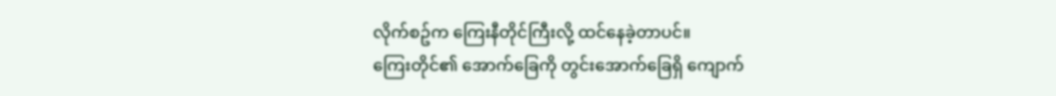လိုက်စဥ်က ကြေးနီတိုင်ကြီးလို့ ထင်နေခဲ့တာပင်။
ကြေးတိုင်၏ အောက်ခြေကို တွင်းအောက်ခြေရှိ ကျောက်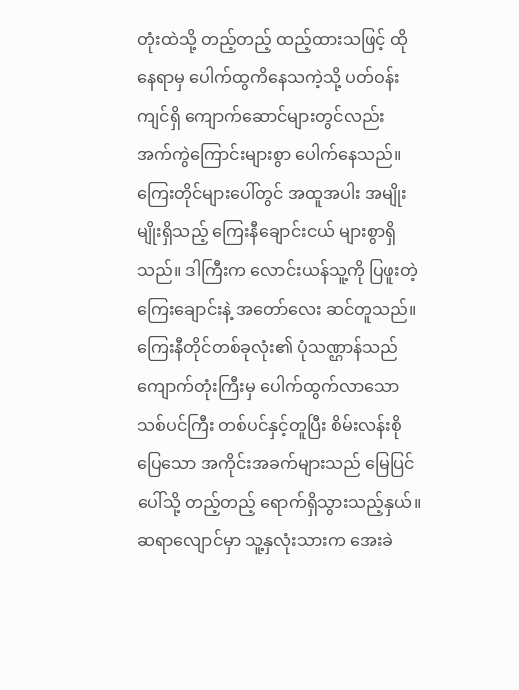တုံးထဲသို့ တည့်တည့် ထည့်ထားသဖြင့် ထိုနေရာမှ ပေါက်ထွကိနေသကဲ့သို့ ပတ်ဝန်းကျင်ရှိ ကျောက်ဆောင်များတွင်လည်း အက်ကွဲကြောင်းများစွာ ပေါက်နေသည်။
ကြေးတိုင်များပေါ်တွင် အထူအပါး အမျိုးမျိုးရှိသည့် ကြေးနီချောင်းငယ် များစွာရှိသည်။ ဒါကြီးက လောင်းယန်သူ့ကို ပြဖူးတဲ့ ကြေးချောင်းနဲ့ အတော်လေး ဆင်တူသည်။ ကြေးနီတိုင်တစ်ခုလုံး၏ ပုံသဏ္ဌာန်သည် ကျောက်တုံးကြီးမှ ပေါက်ထွက်လာသော သစ်ပင်ကြီး တစ်ပင်နှင့်တူပြီး စိမ်းလန်းစိုပြေသော အကိုင်းအခက်များသည် မြေပြင်ပေါ်သို့ တည့်တည့် ရောက်ရှိသွားသည့်နှယ်။
ဆရာလျောင်မှာ သူ့နှလုံးသားက အေးခဲ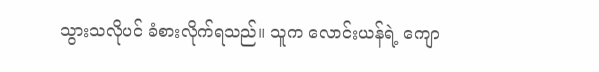သွားသလိုပင် ခံစားလိုက်ရသည်။ သူက လောင်းယန်ရဲ့ ကျော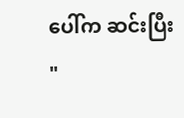ပေါ်က ဆင်းပြီး
"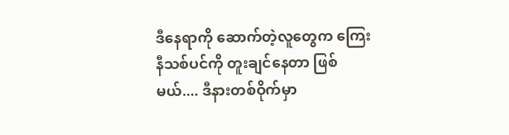ဒီနေရာကို ဆောက်တဲ့လူတွေက ကြေးနီသစ်ပင်ကို တူးချင်နေတာ ဖြစ်မယ်.... ဒီနားတစ်ဝိုက်မှာ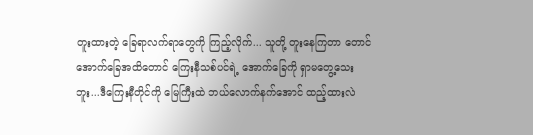တူးထားတဲ့ ခြေရာလက်ရာတွေကို ကြည့်လိုက်... သူတို့ တူးနေကြတာ တောင်အောက်ခြေအထိတောင် ကြေးနီသစ်ပင်ရဲ့ အောက်ခြေကို ရှာမတွေ့သေးဘူး...ဒီကြေးနီတိုင်ကို မြေကြီးထဲ ဘယ်လောက်နက်အောင် ထည့်ထားလဲ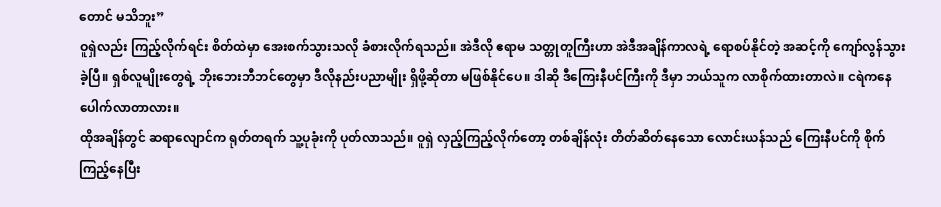တောင် မသိဘူး”
ဝူရှဲလည်း ကြည့်လိုက်ရင်း စိတ်ထဲမှာ အေးစက်သွားသလို ခံစားလိုက်ရသည်။ အဲဒီလို ဧရာမ သတ္တုတူကြီးဟာ အဲဒီအချိန်ကာလရဲ့ ရောစပ်နိုင်တဲ့ အဆင့်ကို ကျော်လွန်သွားခဲ့ပြီ။ ရှစ်လူမျိုးတွေရဲ့ ဘိုးဘေးဘီဘင်တွေမှာ ဒီလိုနည်းပညာမျိုး ရှိဖို့ဆိုတာ မဖြစ်နိုင်ပေ။ ဒါဆို ဒီကြေးနီပင်ကြီးကို ဒီမှာ ဘယ်သူက လာစိုက်ထားတာလဲ။ ငရဲကနေ ပေါက်လာတာလား။
ထိုအချိန်တွင် ဆရာလျောင်က ရုတ်တရက် သူ့ပုခုံးကို ပုတ်လာသည်။ ဝူရှဲ လှည့်ကြည့်လိုက်တော့ တစ်ချိန်လုံး တိတ်ဆိတ်နေသော လောင်းယန်သည် ကြေးနီပင်ကို စိုက်ကြည့်နေပြီး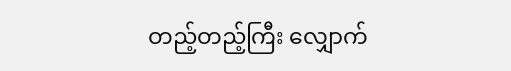တည့်တည့်ကြီး လျှောက်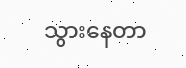သွားနေတာ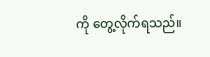ကို တွေ့လိုက်ရသည်။